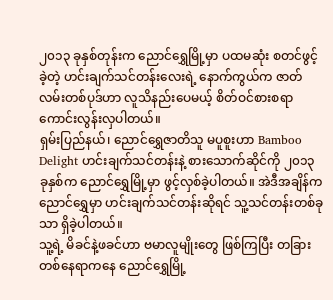၂၀၁၃ ခုနှစ်တုန်းက ညောင်ရွှေမြို့မှာ ပထမဆုံး စတင်ဖွင့်ခဲ့တဲ့ ဟင်းချက်သင်တန်းလေးရဲ့ နောက်ကွယ်က ဇာတ်လမ်းတစ်ပုဒ်ဟာ လူသိနည်းပေမယ့် စိတ်ဝင်စားစရာ ကောင်းလွန်းလှပါတယ်။
ရှမ်းပြည်နယ်၊ ညောင်ရွှေဇာတိသူ မပူစူးဟာ Bamboo Delight ဟင်းချက်သင်တန်းနဲ့ စားသောက်ဆိုင်ကို ၂၀၁၃ ခုနှစ်က ညောင်ရွှေမြို့မှာ ဖွင့်လှစ်ခဲ့ပါတယ်။ အဲဒီအချိန်က ညောင်ရွှေမှာ ဟင်းချက်သင်တန်းဆိုရင် သူ့သင်တန်းတစ်ခုသာ ရှိခဲ့ပါတယ်။
သူ့ရဲ့ မိခင်နဲ့ဖခင်ဟာ ဗမာလူမျိုးတွေ ဖြစ်ကြပြီး တခြားတစ်နေရာကနေ ညောင်ရွှေမြို့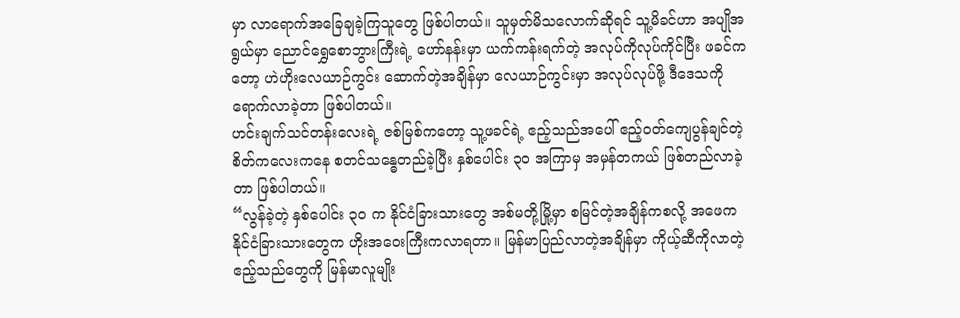မှာ လာရောက်အခြေချခဲ့ကြသူတွေ ဖြစ်ပါတယ်။ သူမှတ်မိသလောက်ဆိုရင် သူ့မိခင်ဟာ အပျိုအရွယ်မှာ ညောင်ရွှေစောဘွားကြီးရဲ့ ဟော်နန်းမှာ ယက်ကန်းရက်တဲ့ အလုပ်ကိုလုပ်ကိုင်ပြီး ဖခင်ကတော့ ဟဲဟိုးလေယာဉ်ကွင်း ဆောက်တဲ့အချိန်မှာ လေယာဉ်ကွင်းမှာ အလုပ်လုပ်ဖို့ ဒီဒေသကို ရောက်လာခဲ့တာ ဖြစ်ပါတယ်။
ဟင်းချက်သင်တန်းလေးရဲ့ ဇစ်မြစ်ကတော့ သူ့ဖခင်ရဲ့ ဧည့်သည်အပေါ် ဧည့်ဝတ်ကျေပွန်ချင်တဲ့ စိတ်ကလေးကနေ စတင်သန္ဓေတည်ခဲ့ပြီး နှစ်ပေါင်း ၃၀ အကြာမှ အမှန်တကယ် ဖြစ်တည်လာခဲ့တာ ဖြစ်ပါတယ်။
“လွန်ခဲ့တဲ့ နှစ်ပေါင်း ၃၀ က နိုင်ငံခြားသားတွေ အစ်မတို့မြို့မှာ စမြင်တဲ့အချိန်ကစလို့ အဖေက နိုင်ငံခြားသားတွေက ဟိုးအဝေးကြီးကလာရတာ။ မြန်မာပြည်လာတဲ့အချိန်မှာ ကိုယ့်ဆီကိုလာတဲ့ ဧည့်သည်တွေကို မြန်မာလူမျိုး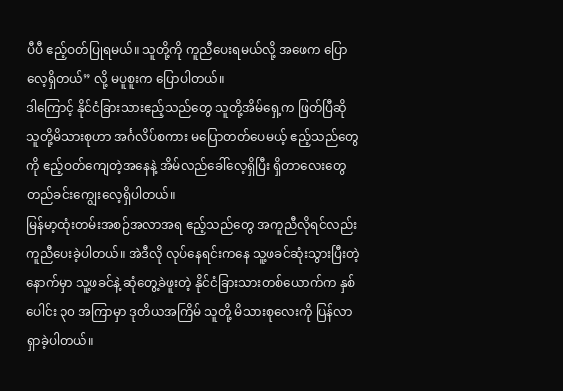ပီပီ ဧည့်ဝတ်ပြုရမယ်။ သူတို့ကို ကူညီပေးရမယ်လို့ အဖေက ပြောလေ့ရှိတယ်” လို့ မပူစူးက ပြောပါတယ်။
ဒါကြောင့် နိုင်ငံခြားသားဧည့်သည်တွေ သူတို့အိမ်ရှေ့က ဖြတ်ပြီဆို သူတို့မိသားစုဟာ အင်္ဂလိပ်စကား မပြောတတ်ပေမယ့် ဧည့်သည်တွေကို ဧည့်ဝတ်ကျေတဲ့အနေနဲ့ အိမ်လည်ခေါ်လေ့ရှိပြီး ရှိတာလေးတွေ တည်ခင်းကျွေးလေ့ရှိပါတယ်။
မြန်မာ့ထုံးတမ်းအစဉ်အလာအရ ဧည့်သည်တွေ အကူညီလိုရင်လည်း ကူညီပေးခဲ့ပါတယ်။ အဲဒီလို လုပ်နေရင်းကနေ သူ့ဖခင်ဆုံးသွားပြီးတဲ့နောက်မှာ သူ့ဖခင်နဲ့ ဆုံတွေ့ခဲဖူးတဲ့ နိုင်ငံခြားသားတစ်ယောက်က နှစ်ပေါင်း ၃၀ အကြာမှာ ဒုတိယအကြိမ် သူတို့ မိသားစုလေးကို ပြန်လာရှာခဲ့ပါတယ်။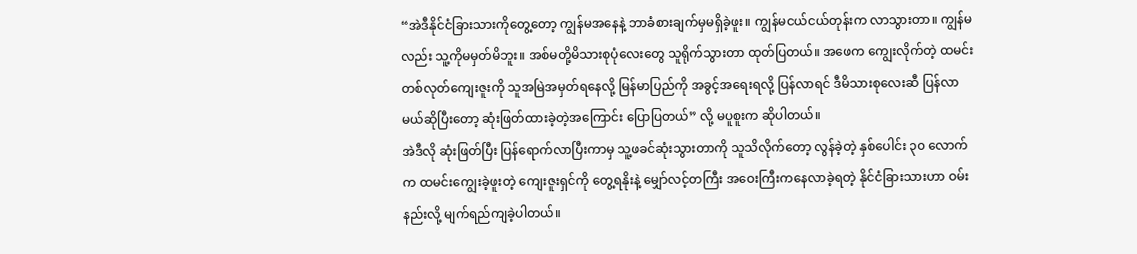“အဲဒီနိုင်ငံခြားသားကိုတွေ့တော့ ကျွန်မအနေနဲ့ ဘာခံစားချက်မှမရှိခဲ့ဖူး။ ကျွန်မငယ်ငယ်တုန်းက လာသွားတာ။ ကျွန်မလည်း သူ့ကိုမမှတ်မိဘူး။ အစ်မတို့မိသားစုပုံလေးတွေ သူရိုက်သွားတာ ထုတ်ပြတယ်။ အဖေက ကျွေးလိုက်တဲ့ ထမင်းတစ်လုတ်ကျေးဇူးကို သူအမြဲအမှတ်ရနေလို့ မြန်မာပြည်ကို အခွင့်အရေးရလို့ ပြန်လာရင် ဒီမိသားစုလေးဆီ ပြန်လာမယ်ဆိုပြီးတော့ ဆုံးဖြတ်ထားခဲ့တဲ့အကြောင်း ပြောပြတယ်” လို့ မပူစူးက ဆိုပါတယ်။
အဲဒီလို ဆုံးဖြတ်ပြီး ပြန်ရောက်လာပြီးကာမှ သူ့ဖခင်ဆုံးသွားတာကို သူသိလိုက်တော့ လွန်ခဲ့တဲ့ နှစ်ပေါင်း ၃၀ လောက်က ထမင်းကျွေးခဲ့ဖူးတဲ့ ကျေးဇူးရှင်ကို တွေ့ရနိုးနဲ့ မျှော်လင့်တကြီး အဝေးကြီးကနေလာခဲ့ရတဲ့ နိုင်ငံခြားသားဟာ ဝမ်းနည်းလို့ မျက်ရည်ကျခဲ့ပါတယ်။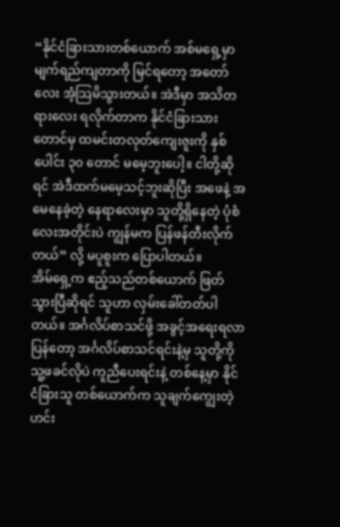“နိုင်ငံခြားသားတစ်ယောက် အစ်မရှေ့မှာ မျက်ရည်ကျတာကို မြင်ရတော့ အတော်လေး အံ့သြမိသွားတယ်။ အဲဒီမှာ အသိတရားလေး ရလိုက်တာက နိုင်ငံခြားသားတောင်မှ ထမင်းတလုတ်ကျေးဇူးကို နှစ်ပေါင်း ၃၀ တောင် မမေ့ဘူးပေါ့။ ငါတို့ဆိုရင် အဲဒီထက်မမေ့သင့်ဘူးဆိုပြီး အဖေနဲ့ အမေနေခဲ့တဲ့ နေရာလေးမှာ သူတို့ရှိနေတဲ့ ပုံစံလေးအတိုင်းပဲ ကျွန်မက ပြန်ဖန်တီးလိုက်တယ်” လို့ မပူစူးက ပြောပါတယ်။
အိမ်ရှေ့က ဧည့်သည်တစ်ယောက် ဖြတ်သွားပြီဆိုရင် သူဟာ လှမ်းခေါ်တတ်ပါတယ်။ အင်္ဂလိပ်စာသင်ဖို့ အခွင့်အရေးရလာပြန်တော့ အင်္ဂလိပ်စာသင်ရင်းနဲ့မှ သူတို့ကို သူ့ဖခင်လိုပဲ ကူညီပေးရင်းနဲ့ တစ်နေ့မှာ နိုင်ငံခြားသူ တစ်ယောက်က သူချက်ကျွေးတဲ့ဟင်း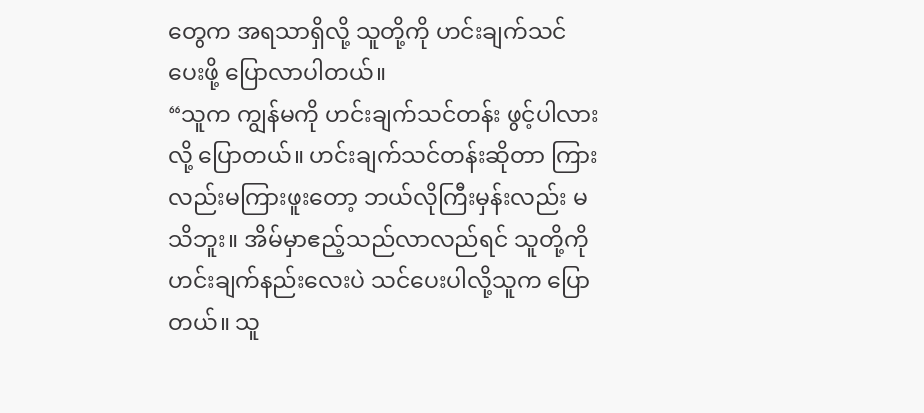တွေက အရသာရှိလို့ သူတို့ကို ဟင်းချက်သင်ပေးဖို့ ပြောလာပါတယ်။
“သူက ကျွန်မကို ဟင်းချက်သင်တန်း ဖွင့်ပါလားလို့ ပြောတယ်။ ဟင်းချက်သင်တန်းဆိုတာ ကြားလည်းမကြားဖူးတော့ ဘယ်လိုကြီးမှန်းလည်း မသိဘူး။ အိမ်မှာဧည့်သည်လာလည်ရင် သူတို့ကို ဟင်းချက်နည်းလေးပဲ သင်ပေးပါလို့သူက ပြောတယ်။ သူ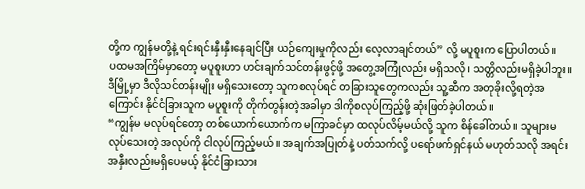တို့က ကျွန်မတို့နဲ့ ရင်းရင်းနှီးနှီးနေချင်ပြီး ယဉ်ကျေးမှုကိုလည်း လေ့လာချင်တယ်” လို့ မပူစူးက ပြောပါတယ်။
ပထမအကြိမ်မှာတော့ မပူစူးဟာ ဟင်းချက်သင်တန်းဖွင့်ဖို့ အတွေ့အကြုံလည်း မရှိသလို၊ သတ္တိလည်းမရှိခဲ့ပါဘူး။ ဒီမြို့မှာ ဒီလိုသင်တန်းမျိုး မရှိသေးတော့ သူကစလုပ်ရင် တခြားသူတွေကလည်း သူ့ဆီက အတုခိုးလို့ရတဲ့အကြောင်း နိုင်ငံခြားသူက မပူစူးကို တိုက်တွန်းတဲ့အခါမှာ ဒါကိုစလုပ်ကြည့်ဖို့ ဆုံးဖြတ်ခဲ့ပါတယ်။
“ကျွန်မ မလုပ်ရင်တော့ တစ်ယောက်ယောက်က မကြာခင်မှာ ထလုပ်လိမ့်မယ်လို့ သူက စိန်ခေါ်တယ်။ သူများမလုပ်သေးတဲ့ အလုပ်ကို ငါလုပ်ကြည့်မယ်။ အချက်အပြုတ်နဲ့ ပတ်သက်လို့ ပရော်ဖက်ရှင်နယ် မဟုတ်သလို အရင်းအနှီးလည်းမရှိပေမယ့် နိုင်ငံခြားသား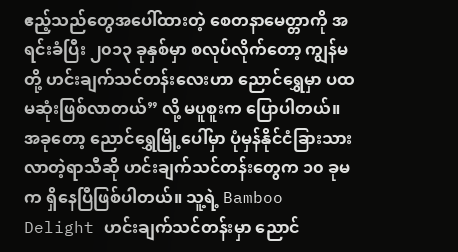ဧည့်သည်တွေအပေါ်ထားတဲ့ စေတနာမေတ္တာကို အရင်းခံပြီး ၂၀၁၃ ခုနှစ်မှာ စလုပ်လိုက်တော့ ကျွန်မတို့ ဟင်းချက်သင်တန်းလေးဟာ ညောင်ရွှေမှာ ပထမဆုံးဖြစ်လာတယ်” လို့ မပူစူးက ပြောပါတယ်။
အခုတော့ ညောင်ရွှေမြို့ပေါ်မှာ ပုံမှန်နိုင်ငံခြားသားလာတဲ့ရာသီဆို ဟင်းချက်သင်တန်းတွေက ၁၀ ခုမက ရှိနေပြီဖြစ်ပါတယ်။ သူ့ရဲ့ Bamboo Delight ဟင်းချက်သင်တန်းမှာ ညောင်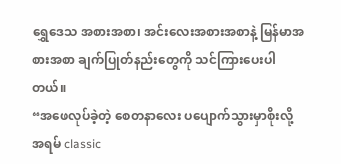ရွှေဒေသ အစားအစာ၊ အင်းလေးအစားအစာနဲ့ မြန်မာအစားအစာ ချက်ပြုတ်နည်းတွေကို သင်ကြားပေးပါတယ်။
“အဖေလုပ်ခဲ့တဲ့ စေတနာလေး ပပျောက်သွားမှာစိုးလို့ အရမ် classic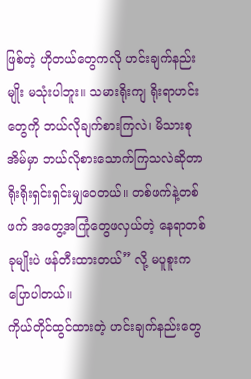ဖြစ်တဲ့ ဟိုတယ်တွေကလို ဟင်းချက်နည်းမျိုး မသုံးပါဘူး။ သမားရိုးကျ ရိုးရာဟင်းတွေကို ဘယ်လိုချက်စားကြလဲ၊ မိသားစုအိမ်မှာ ဘယ်လိုစားသောက်ကြသလဲဆိုတာ ရိုးရိုးရှင်းရှင်းမျှဝေတယ်။ တစ်ဖက်နဲ့တစ်ဖက် အတွေ့အကြုံတွေဖလှယ်တဲ့ နေရာတစ်ခုမျိုးပဲ ဖန်တီးထားတယ်” လို့ မပူစူးက ပြောပါတယ်။
ကိုယ်တိုင်ထွင်ထားတဲ့ ဟင်းချက်နည်းတွေ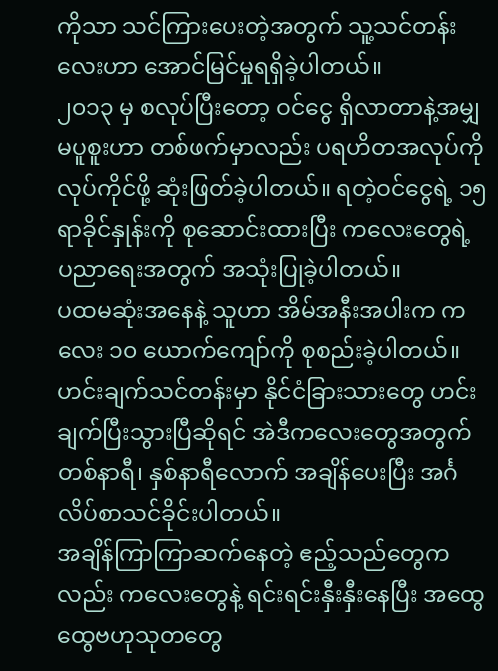ကိုသာ သင်ကြားပေးတဲ့အတွက် သူ့သင်တန်းလေးဟာ အောင်မြင်မှုရရှိခဲ့ပါတယ်။
၂၀၁၃ မှ စလုပ်ပြီးတော့ ဝင်ငွေ ရှိလာတာနဲ့အမျှ မပူစူးဟာ တစ်ဖက်မှာလည်း ပရဟိတအလုပ်ကို လုပ်ကိုင်ဖို့ ဆုံးဖြတ်ခဲ့ပါတယ်။ ရတဲ့ဝင်ငွေရဲ့ ၁၅ ရာခိုင်နှုန်းကို စုဆောင်းထားပြီး ကလေးတွေရဲ့ ပညာရေးအတွက် အသုံးပြုခဲ့ပါတယ်။
ပထမဆုံးအနေနဲ့ သူဟာ အိမ်အနီးအပါးက ကလေး ၁၀ ယောက်ကျော်ကို စုစည်းခဲ့ပါတယ်။ ဟင်းချက်သင်တန်းမှာ နိုင်ငံခြားသားတွေ ဟင်းချက်ပြီးသွားပြီဆိုရင် အဲဒီကလေးတွေအတွက် တစ်နာရီ၊ နှစ်နာရီလောက် အချိန်ပေးပြီး အင်္ဂလိပ်စာသင်ခိုင်းပါတယ်။
အချိန်ကြာကြာဆက်နေတဲ့ ဧည့်သည်တွေကလည်း ကလေးတွေနဲ့ ရင်းရင်းနှီးနှီးနေပြီး အထွေထွေဗဟုသုတတွေ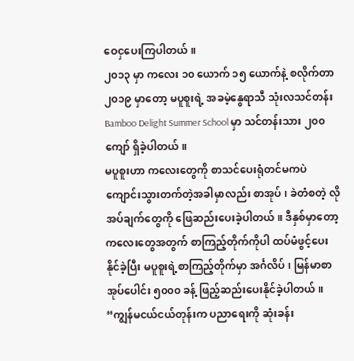ဝေငှပေးကြပါတယ်။
၂၀၁၃ မှာ ကလေး ၁၀ ယောက် ၁၅ ယောက်နဲ့ စလိုက်တာ ၂၀၁၉ မှာတော့ မပူစူးရဲ့ အခမဲ့နွေရာသီ သုံးလသင်တန်း Bamboo Delight Summer School မှာ သင်တန်းသား ၂၀၀ ကျော် ရှိခဲ့ပါတယ်။
မပူစူးဟာ ကလေးတွေကို စာသင်ပေးရုံတင်မကပဲ ကျောင်းသွားတက်တဲ့အခါမှာလည်း စာအုပ်၊ ခဲတံစတဲ့ လိုအပ်ချက်တွေကို ဖြေဆည်းပေးခဲ့ပါတယ်။ ဒီနှစ်မှာတော့ ကလေးတွေအတွက် စာကြည့်တိုက်ကိုပါ ထပ်မံဖွင့်ပေးနိုင်ခဲ့ပြီး မပူစူးရဲ့စာကြည့်တိုက်မှာ အင်္ဂလိပ်၊ မြန်မာစာအုပ်ပေါင်း ၅၀၀၀ ခန့် ဖြည့်ဆည်းပေးနိုင်ခဲ့ပါတယ်။
“ကျွန်မငယ်ငယ်တုန်းက ပညာရေးကို ဆုံးခန်း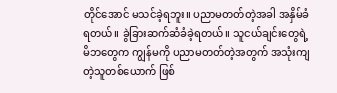တိုင်အောင် မသင်ခဲ့ရဘူး။ ပညာမတတ်တဲ့အခါ အနှိမ်ခံရတယ်။ ခွဲခြားဆက်ဆံခံခဲ့ရတယ်။ သူငယ်ချင်းတွေရဲ့ မိဘတွေက ကျွန်မကို ပညာမတတ်တဲ့အတွက် အသုံးကျတဲ့သူတစ်ယောက် ဖြစ်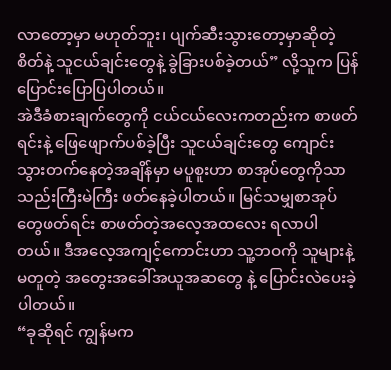လာတော့မှာ မဟုတ်ဘူး၊ ပျက်ဆီးသွားတော့မှာဆိုတဲ့ စိတ်နဲ့ သူငယ်ချင်းတွေနဲ့ ခွဲခြားပစ်ခဲ့တယ်” လို့သူက ပြန်ပြောင်းပြောပြပါတယ်။
အဲဒီခံစားချက်တွေကို ငယ်ငယ်လေးကတည်းက စာဖတ်ရင်းနဲ့ ဖြေဖျောက်ပစ်ခဲ့ပြီး သူငယ်ချင်းတွေ ကျောင်းသွားတက်နေတဲ့အချိန်မှာ မပူစူးဟာ စာအုပ်တွေကိုသာ သည်းကြီးမဲကြီး ဖတ်နေခဲ့ပါတယ်။ မြင်သမျှစာအုပ်တွေဖတ်ရင်း စာဖတ်တဲ့အလေ့အထလေး ရလာပါတယ်။ ဒီအလေ့အကျင့်ကောင်းဟာ သူ့ဘဝကို သူများနဲ့မတူတဲ့ အတွေးအခေါ်အယူအဆတွေ နဲ့ ပြောင်းလဲပေးခဲ့ပါတယ်။
“ခုဆိုရင် ကျွန်မက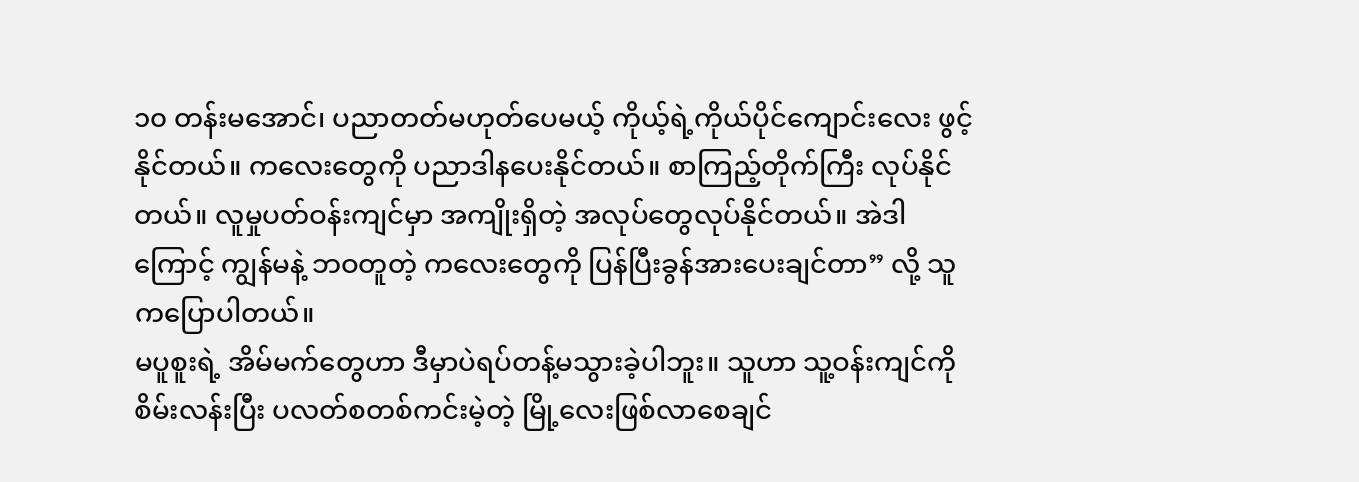၁၀ တန်းမအောင်၊ ပညာတတ်မဟုတ်ပေမယ့် ကိုယ့်ရဲ့ကိုယ်ပိုင်ကျောင်းလေး ဖွင့်နိုင်တယ်။ ကလေးတွေကို ပညာဒါနပေးနိုင်တယ်။ စာကြည့်တိုက်ကြီး လုပ်နိုင်တယ်။ လူမှုပတ်ဝန်းကျင်မှာ အကျိုးရှိတဲ့ အလုပ်တွေလုပ်နိုင်တယ်။ အဲဒါကြောင့် ကျွန်မနဲ့ ဘဝတူတဲ့ ကလေးတွေကို ပြန်ပြီးခွန်အားပေးချင်တာ” လို့ သူကပြောပါတယ်။
မပူစူးရဲ့ အိမ်မက်တွေဟာ ဒီမှာပဲရပ်တန့်မသွားခဲ့ပါဘူး။ သူဟာ သူ့ဝန်းကျင်ကို စိမ်းလန်းပြီး ပလတ်စတစ်ကင်းမဲ့တဲ့ မြို့လေးဖြစ်လာစေချင်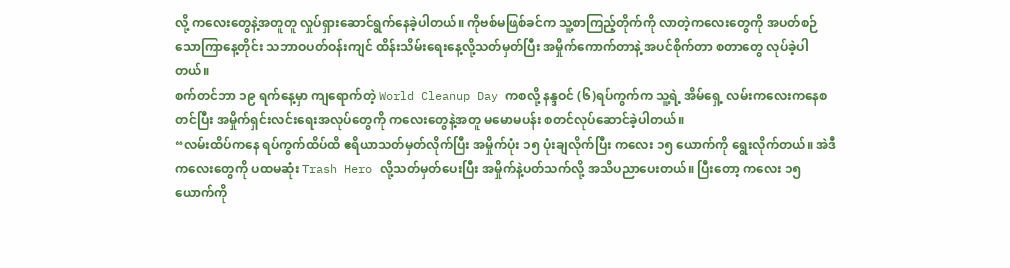လို့ ကလေးတွေနဲ့အတူတူ လှုပ်ရှားဆောင်ရွက်နေခဲ့ပါတယ်။ ကိုဗစ်မဖြစ်ခင်က သူ့စာကြည့်တိုက်ကို လာတဲ့ကလေးတွေကို အပတ်စဉ် သောကြာနေ့တိုင်း သဘာဝပတ်ဝန်းကျင် ထိန်းသိမ်းရေးနေ့လို့သတ်မှတ်ပြီး အမှိုက်ကောက်တာနဲ့ အပင်စိုက်တာ စတာတွေ လုပ်ခဲ့ပါတယ်။
စက်တင်ဘာ ၁၉ ရက်နေ့မှာ ကျရောက်တဲ့ World Cleanup Day ကစလို့ နန္ဒဝင် (၆)ရပ်ကွက်က သူ့ရဲ့ အိမ်ရှေ့ လမ်းကလေးကနေစတင်ပြီး အမှိုက်ရှင်းလင်းရေးအလုပ်တွေကို ကလေးတွေနဲ့အတူ မမောမပန်း စတင်လုပ်ဆောင်ခဲ့ပါတယ်။
“လမ်းထိပ်ကနေ ရပ်ကွက်ထိပ်ထိ ဧရိယာသတ်မှတ်လိုက်ပြီး အမှိုက်ပုံး ၁၅ ပုံးချလိုက်ပြီး ကလေး ၁၅ ယောက်ကို ရွေးလိုက်တယ်။ အဲဒီကလေးတွေကို ပထမဆုံး Trash Hero လို့သတ်မှတ်ပေးပြီး အမှိုက်နဲ့ပတ်သက်လို့ အသိပညာပေးတယ်။ ပြီးတော့ ကလေး ၁၅ ယောက်ကို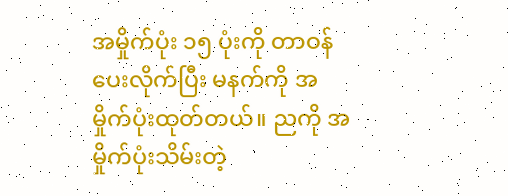အမှိုက်ပုံး ၁၅ ပုံးကို တာဝန်ပေးလိုက်ပြီး မနက်ကို အမှိုက်ပုံးထုတ်တယ်။ ညကို အမှိုက်ပုံးသိမ်းတဲ့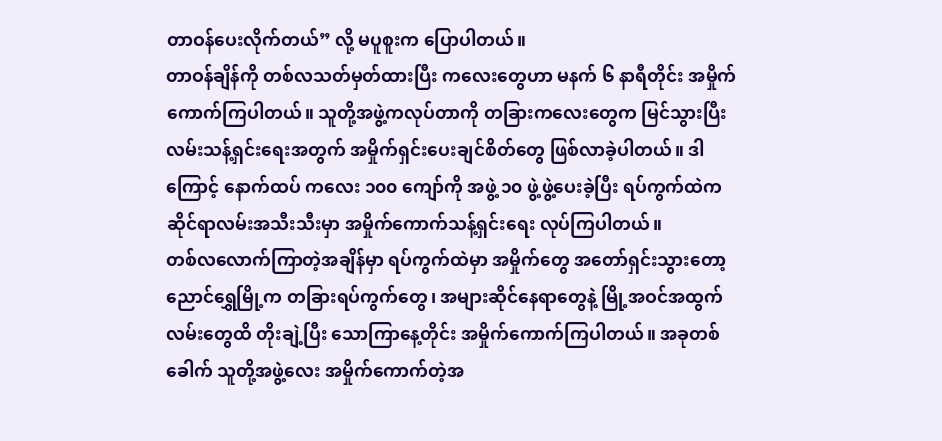တာဝန်ပေးလိုက်တယ်” လို့ မပူစူးက ပြောပါတယ်။
တာဝန်ချိန်ကို တစ်လသတ်မှတ်ထားပြီး ကလေးတွေဟာ မနက် ၆ နာရီတိုင်း အမှိုက်ကောက်ကြပါတယ်။ သူတို့အဖွဲ့ကလုပ်တာကို တခြားကလေးတွေက မြင်သွားပြီး လမ်းသန့်ရှင်းရေးအတွက် အမှိုက်ရှင်းပေးချင်စိတ်တွေ ဖြစ်လာခဲ့ပါတယ်။ ဒါကြောင့် နောက်ထပ် ကလေး ၁၀၀ ကျော်ကို အဖွဲ့ ၁၀ ဖွဲ့ဖွဲ့ပေးခဲ့ပြီး ရပ်ကွက်ထဲက ဆိုင်ရာလမ်းအသီးသီးမှာ အမှိုက်ကောက်သန့်ရှင်းရေး လုပ်ကြပါတယ်။
တစ်လလောက်ကြာတဲ့အချိန်မှာ ရပ်ကွက်ထဲမှာ အမှိုက်တွေ အတော်ရှင်းသွားတော့ ညောင်ရွှေမြို့က တခြားရပ်ကွက်တွေ၊ အများဆိုင်နေရာတွေနဲ့ မြို့အဝင်အထွက်လမ်းတွေထိ တိုးချဲ့ပြီး သောကြာနေ့တိုင်း အမှိုက်ကောက်ကြပါတယ်။ အခုတစ်ခေါက် သူတို့အဖွဲ့လေး အမှိုက်ကောက်တဲ့အ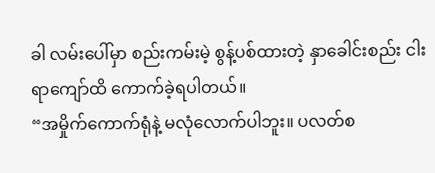ခါ လမ်းပေါ်မှာ စည်းကမ်းမဲ့ စွန့်ပစ်ထားတဲ့ နှာခေါင်းစည်း ငါးရာကျော်ထိ ကောက်ခဲ့ရပါတယ်။
“အမှိုက်ကောက်ရုံနဲ့ မလုံလောက်ပါဘူး။ ပလတ်စ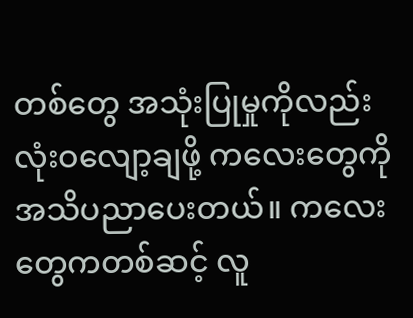တစ်တွေ အသုံးပြုမှုကိုလည်း လုံးဝလျော့ချဖို့ ကလေးတွေကို အသိပညာပေးတယ်။ ကလေးတွေကတစ်ဆင့် လူ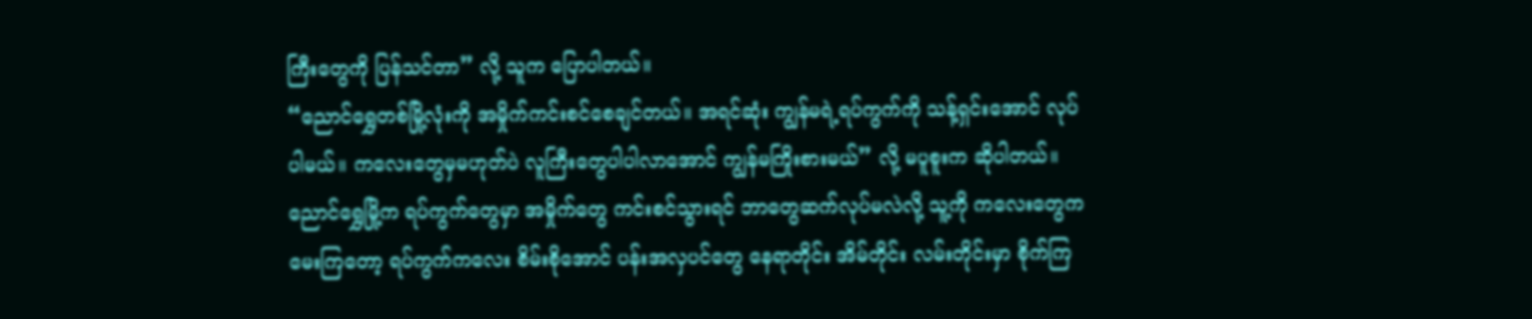ကြီးတွေကို ပြန်သင်တာ” လို့ သူက ပြောပါတယ်။
“ညောင်ရွှေတစ်မြို့လုံးကို အမှိုက်ကင်းစင်စေချင်တယ်။ အရင်ဆုံး ကျွန်မရဲ့ရပ်ကွက်ကို သန့်ရှင်းအောင် လုပ်ပါမယ်။ ကလေးတွေမှမဟုတ်ပဲ လူကြီးတွေပါပါလာအောင် ကျွန်မကြိုးစားမယ်” လို့ မပူစူးက ဆိုပါတယ်။
ညောင်ရွှေမြို့က ရပ်ကွက်တွေမှာ အမှိုက်တွေ ကင်းစင်သွားရင် ဘာတွေဆက်လုပ်မလဲလို့ သူ့ကို ကလေးတွေက မေးကြတော့ ရပ်ကွက်ကလေး စိမ်းစိုအောင် ပန်းအလှပင်တွေ နေရာတိုင်း အိမ်တိုင်း လမ်းတိုင်းမှာ စိုက်ကြ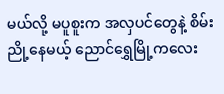မယ်လို့ မပူစူးက အလှပင်တွေနဲ့ စိမ်းညို့နေမယ့် ညောင်ရွှေမြို့ကလေး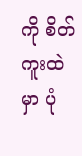ကို စိတ်ကူးထဲမှာ ပုံ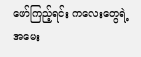ဖော်ကြည့်ရင်း ကလေးတွေရဲ့အမေး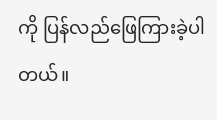ကို ပြန်လည်ဖြေကြားခဲ့ပါတယ်။